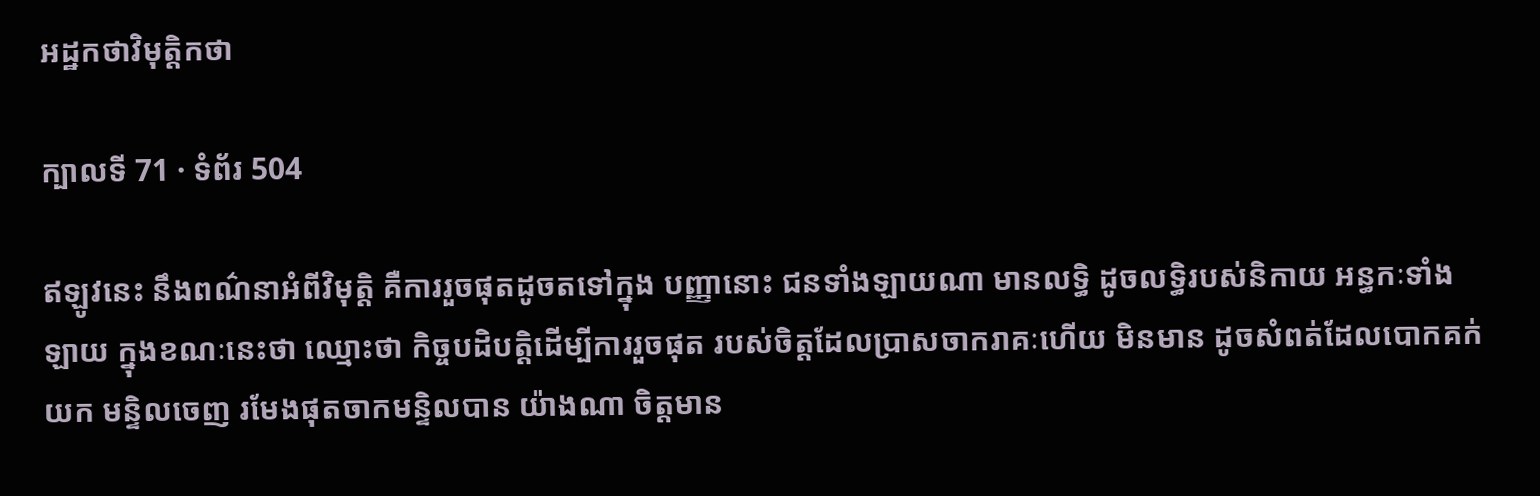អដ្ឋកថាវិមុត្តិកថា

ក្បាលទី 71 · ទំព័រ 504

ឥឡូវនេះ នឹងពណ៌នាអំពីវិមុត្តិ គឺការរួចផុតដូចតទៅក្នុង បញ្ញានោះ ជនទាំងឡាយណា មានលទ្ធិ ដូចលទ្ធិរបស់និកាយ អន្ធកៈទាំងឡាយ ក្នុងខណៈនេះថា ឈ្មោះថា កិច្ចបដិបត្តិដើម្បីការរួចផុត របស់ចិត្តដែលប្រាសចាករាគៈហើយ មិនមាន ដូចសំពត់ដែលបោកគក់យក មន្ទិលចេញ រមែងផុតចាកមន្ទិលបាន យ៉ាងណា ចិត្តមាន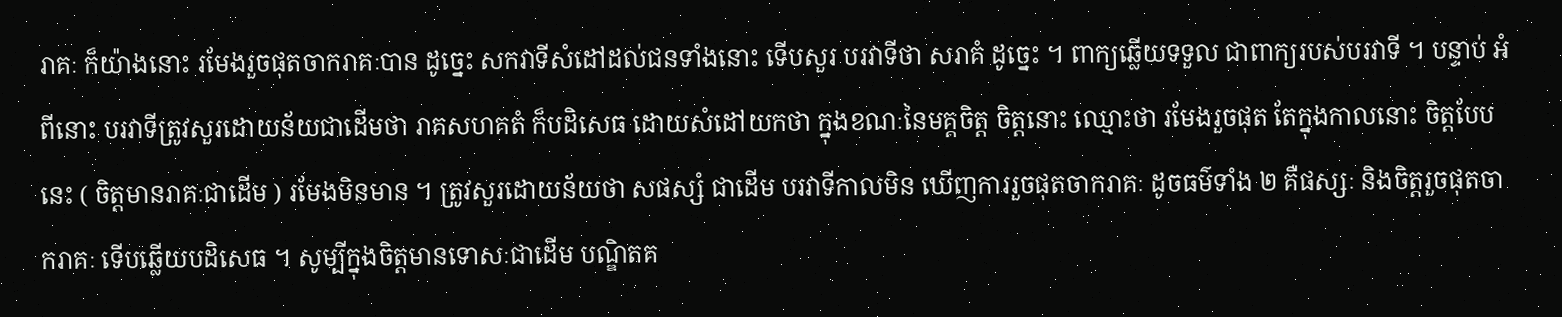រាគៈ ក៏យ៉ាងនោះ រមែងរួចផុតចាករាគៈបាន ដូច្នេះ សកវាទីសំដៅដល់ជនទាំងនោះ ទើបសួរ បរវាទីថា សរាគំ ដូច្នេះ ។ ពាក្យឆ្លើយទទួល ជាពាក្យរបស់បរវាទី ។ បន្ទាប់ អំពីនោះ បរវាទីត្រូវសួរដោយន័យជាដើមថា រាគសហគតំ ក៏បដិសេធ ដោយសំដៅយកថា ក្នុងខណៈនៃមគ្គចិត្ត ចិត្តនោះ ឈ្មោះថា រមែងរួចផុត តែក្នុងកាលនោះ ចិត្តបែបនេះ ( ចិត្តមានរាគៈជាដើម ) រមែងមិនមាន ។ ត្រូវសួរដោយន័យថា សផស្សំ ជាដើម បរវាទីកាលមិន ឃើញការរួចផុតចាករាគៈ ដូចធម៌ទាំង ២ គឺផស្សៈ និងចិត្តរួចផុតចាករាគៈ ទើបឆ្លើយបដិសេធ ។ សូម្បីក្នុងចិត្តមានទោសៈជាដើម បណ្ឌិតគ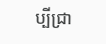ប្បីជ្រា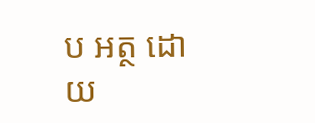ប អត្ថ ដោយ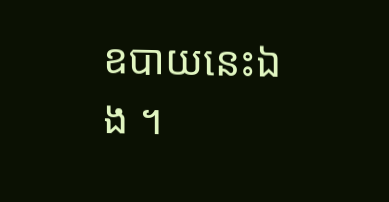ឧបាយនេះឯង ។